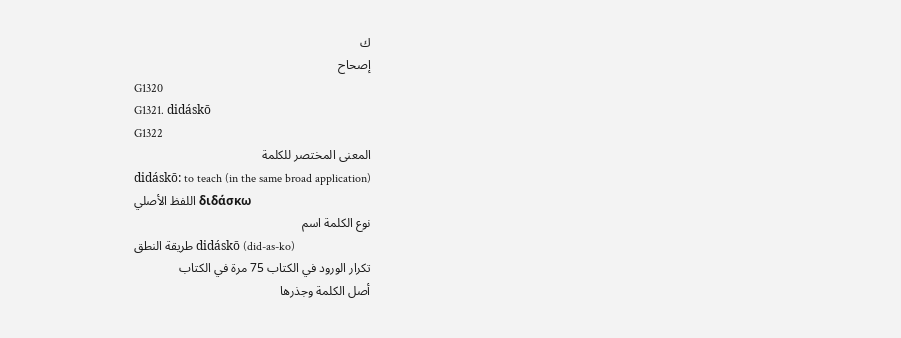ك
إصحاح
G1320
G1321. didáskō
G1322
المعنى المختصر للكلمة
didáskō: to teach (in the same broad application)
اللفظ الأصلي διδάσκω
نوع الكلمة اسم
طريقة النطق didáskō (did-as-ko)
تكرار الورود في الكتاب 75 مرة في الكتاب
أصل الكلمة وجذرها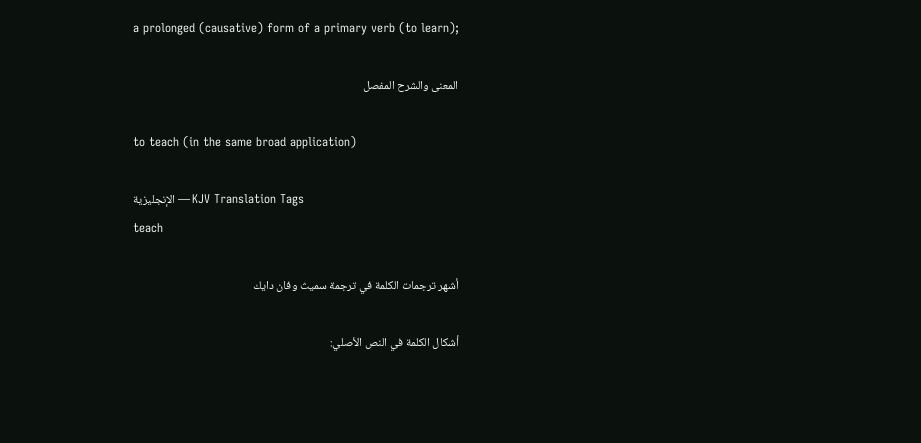a prolonged (causative) form of a primary verb (to learn);

المعنى والشرح المفصل

to teach (in the same broad application)

الإنجليزية — KJV Translation Tags
teach

أشهر ترجمات الكلمة في ترجمة سميث وفان دايك

أشكال الكلمة في النص الأصلي: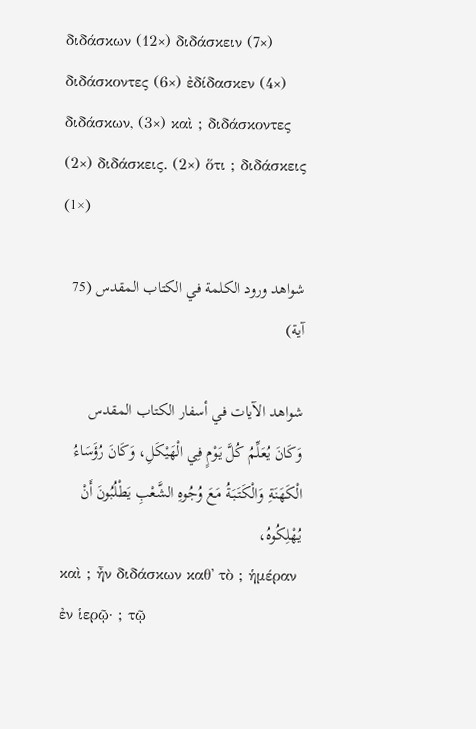διδάσκων (12×) διδάσκειν (7×) διδάσκοντες (6×) ἐδίδασκεν (4×) διδάσκων, (3×) καὶ ; διδάσκοντες (2×) διδάσκεις. (2×) ὅτι ; διδάσκεις (1×)

شواهد ورود الكلمة في الكتاب المقدس (75 آية)

شواهد الآيات في أسفار الكتاب المقدس
وَكَانَ يُعَلِّمُ كُلَّ يَوْمٍ فِي الْهَيْكَلِ، وَكَانَ رُؤَسَاءُ الْكَهَنَةِ وَالْكَتَبَةُ مَعَ وُجُوهِ الشَّعْبِ يَطْلُبُونَ أَنْ يُهْلِكُوهُ،
καὶ ; ἦν διδάσκων καθ᾽ τὸ ; ἡμέραν ἐν ἱερῷ· ; τῷ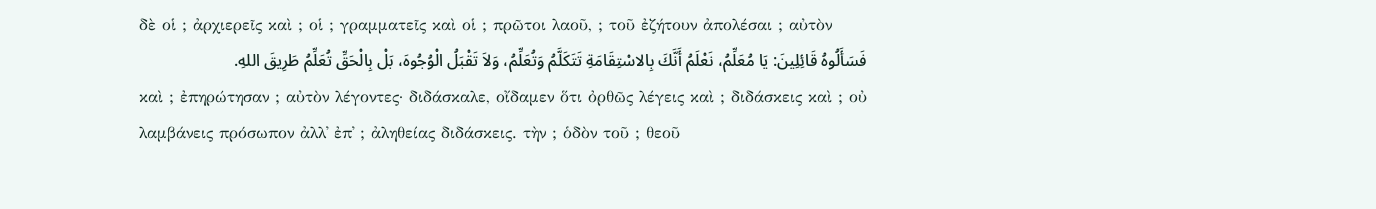δὲ οἱ ; ἀρχιερεῖς καὶ ; οἱ ; γραμματεῖς καὶ οἱ ; πρῶτοι λαοῦ, ; τοῦ ἐζήτουν ἀπολέσαι ; αὐτὸν
فَسَأَلُوهُ قَائِلِينَ: يَا مُعَلِّمُ، نَعْلَمُ أَنَّكَ بِالاسْتِقَامَةِ تَتَكَلَّمُ وَتُعَلِّمُ، وَلاَ تَقْبَلُ الْوُجُوهَ، بَلْ بِالْحَقِّ تُعَلِّمُ طَرِيقَ اللهِ.
καὶ ; ἐπηρώτησαν ; αὐτὸν λέγοντες· διδάσκαλε, οἴδαμεν ὅτι ὀρθῶς λέγεις καὶ ; διδάσκεις καὶ ; οὐ λαμβάνεις πρόσωπον ἀλλ᾽ ἐπ᾽ ; ἀληθείας διδάσκεις. τὴν ; ὁδὸν τοῦ ; θεοῦ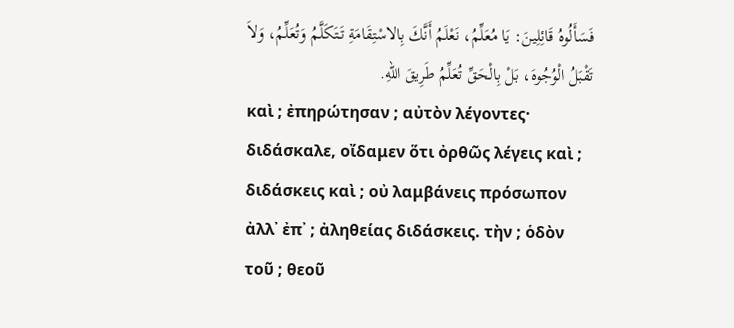فَسَأَلُوهُ قَائِلِينَ: يَا مُعَلِّمُ، نَعْلَمُ أَنَّكَ بِالاسْتِقَامَةِ تَتَكَلَّمُ وَتُعَلِّمُ، وَلاَ تَقْبَلُ الْوُجُوهَ، بَلْ بِالْحَقِّ تُعَلِّمُ طَرِيقَ اللهِ.
καὶ ; ἐπηρώτησαν ; αὐτὸν λέγοντες· διδάσκαλε, οἴδαμεν ὅτι ὀρθῶς λέγεις καὶ ; διδάσκεις καὶ ; οὐ λαμβάνεις πρόσωπον ἀλλ᾽ ἐπ᾽ ; ἀληθείας διδάσκεις. τὴν ; ὁδὸν τοῦ ; θεοῦ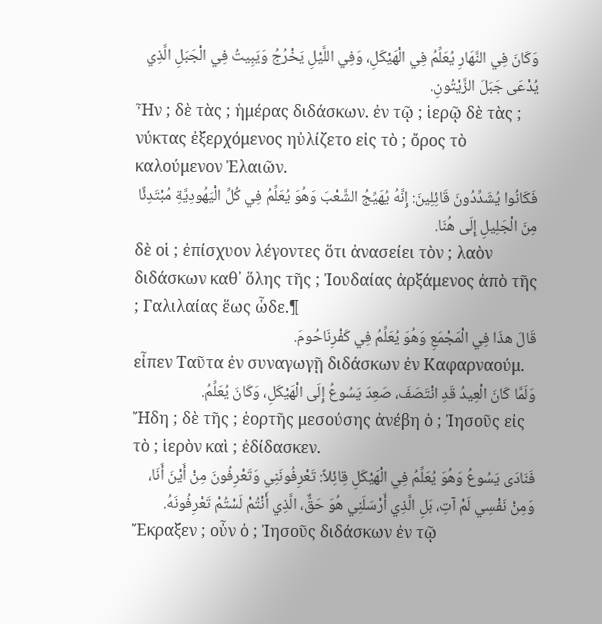وَكَانَ فِي النَّهَارِ يُعَلِّمُ فِي الْهَيْكَلِ، وَفِي اللَّيْلِ يَخْرُجُ وَيَبِيتُ فِي الْجَبَلِ الَّذِي يُدْعَى جَبَلَ الزَّيْتُونِ.
Ἦν ; δὲ τὰς ; ἡμέρας διδάσκων. ἐν τῷ ; ἱερῷ δὲ τὰς ; νύκτας ἐξερχόμενος ηὐλίζετο εἰς τὸ ; ὄρος τὸ καλούμενον Ἐλαιῶν.
فَكَانُوا يُشَدِّدُونَ قَائِلِينَ: إِنَّهُ يُهَيِّجُ الشَّعْبَ وَهُوَ يُعَلِّمُ فِي كُلِّ الْيَهُودِيَّةِ مُبْتَدِئًا مِنَ الْجَلِيلِ إِلَى هُنَا.
δὲ οἱ ; ἐπίσχυον λέγοντες ὅτι ἀνασείει τὸν ; λαὸν διδάσκων καθ᾽ ὅλης τῆς ; Ἰουδαίας ἀρξάμενος ἀπὸ τῆς ; Γαλιλαίας ἕως ὧδε.¶
قَالَ هذَا فِي الْمَجْمَعِ وَهُوَ يُعَلِّمُ فِي كَفْرِنَاحُومَ.
εἶπεν Ταῦτα ἐν συναγωγῇ διδάσκων ἐν Καφαρναούμ.
وَلَمَّا كَانَ الْعِيدُ قَدِ انْتَصَفَ، صَعِدَ يَسُوعُ إِلَى الْهَيْكَلِ، وَكَانَ يُعَلِّمُ.
Ἤδη ; δὲ τῆς ; ἑορτῆς μεσούσης ἀνέβη ὁ ; Ἰησοῦς εἰς τὸ ; ἱερὸν καὶ ; ἐδίδασκεν.
فَنَادَى يَسُوعُ وَهُوَ يُعَلِّمُ فِي الْهَيْكَلِ قِائِلاً: تَعْرِفُونَنِي وَتَعْرِفُونَ مِنْ أَيْنَ أَنَا، وَمِنْ نَفْسِي لَمْ آتِ، بَلِ الَّذِي أَرْسَلَنِي هُوَ حَقٌّ، الَّذِي أَنْتُمْ لَسْتُمْ تَعْرِفُونَهُ.
Ἔκραξεν ; οὖν ὁ ; Ἰησοῦς διδάσκων ἐν τῷ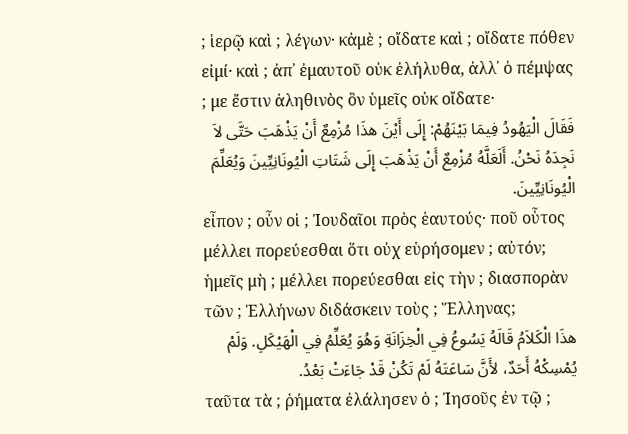; ἱερῷ καὶ ; λέγων· κἀμὲ ; οἴδατε καὶ ; οἴδατε πόθεν εἰμί· καὶ ; ἀπ᾽ ἐμαυτοῦ οὐκ ἐλήλυθα, ἀλλ᾽ ὁ πέμψας ; με ἔστιν ἀληθινὸς ὃν ὑμεῖς οὐκ οἴδατε·
فَقَالَ الْيَهُودُ فِيمَا بَيْنَهُمْ: إِلَى أَيْنَ هذَا مُزْمِعٌ أَنْ يَذْهَبَ حَتَّى لاَ نَجِدَهُ نَحْنُ. أَلَعَلَّهُ مُزْمِعٌ أَنْ يَذْهَبَ إِلَى شَتَاتِ الْيُونَانِيِّينَ وَيُعَلِّمَ الْيُونَانِيِّينَ.
εἶπον ; οὖν οἱ ; Ἰουδαῖοι πρὸς ἑαυτούς· ποῦ οὗτος μέλλει πορεύεσθαι ὅτι οὐχ εὑρήσομεν ; αὐτόν; ἡμεῖς μὴ ; μέλλει πορεύεσθαι εἰς τὴν ; διασπορὰν τῶν ; Ἑλλήνων διδάσκειν τοὺς ; Ἕλληνας;
هذَا الْكَلاَمُ قَالَهُ يَسُوعُ فِي الْخِزَانَةِ وَهُوَ يُعَلِّمُ فِي الْهَيْكَلِ. وَلَمْ يُمْسِكْهُ أَحَدٌ، لأَنَّ سَاعَتَهُ لَمْ تَكُنْ قَدْ جَاءَتْ بَعْدُ.
ταῦτα τὰ ; ῥήματα ἐλάλησεν ὁ ; Ἰησοῦς ἐν τῷ ;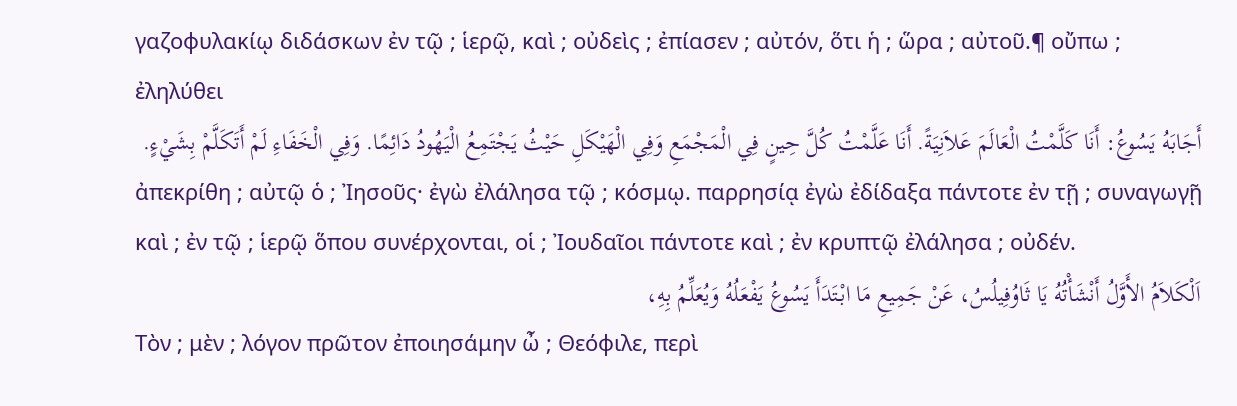γαζοφυλακίῳ διδάσκων ἐν τῷ ; ἱερῷ, καὶ ; οὐδεὶς ; ἐπίασεν ; αὐτόν, ὅτι ἡ ; ὥρα ; αὐτοῦ.¶ οὔπω ; ἐληλύθει
أَجَابَهُ يَسُوعُ: أَنَا كَلَّمْتُ الْعَالَمَ عَلاَنِيَةً. أَنَا عَلَّمْتُ كُلَّ حِينٍ فِي الْمَجْمَعِ وَفِي الْهَيْكَلِ حَيْثُ يَجْتَمِعُ الْيَهُودُ دَائِمًا. وَفِي الْخَفَاءِ لَمْ أَتَكَلَّمْ بِشَيْءٍ.
ἀπεκρίθη ; αὐτῷ ὁ ; Ἰησοῦς· ἐγὼ ἐλάλησα τῷ ; κόσμῳ. παρρησίᾳ ἐγὼ ἐδίδαξα πάντοτε ἐν τῇ ; συναγωγῇ καὶ ; ἐν τῷ ; ἱερῷ ὅπου συνέρχονται, οἱ ; Ἰουδαῖοι πάντοτε καὶ ; ἐν κρυπτῷ ἐλάλησα ; οὐδέν.
اَلْكَلاَمُ الأَوَّلُ أَنْشَأْتُهُ يَا ثَاوُفِيلُسُ، عَنْ جَمِيعِ مَا ابْتَدَأَ يَسُوعُ يَفْعَلُهُ وَيُعَلِّمُ بِهِ،
Τὸν ; μὲν ; λόγον πρῶτον ἐποιησάμην ὦ ; Θεόφιλε, περὶ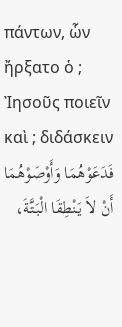πάντων, ὧν ἤρξατο ὁ ; Ἰησοῦς ποιεῖν καὶ ; διδάσκειν
فَدَعَوْهُمَا وَأَوْصَوْهُمَا أَنْ لاَ يَنْطِقَا الْبَتَّةَ،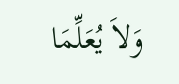وَلاَ يُعَلِّمَا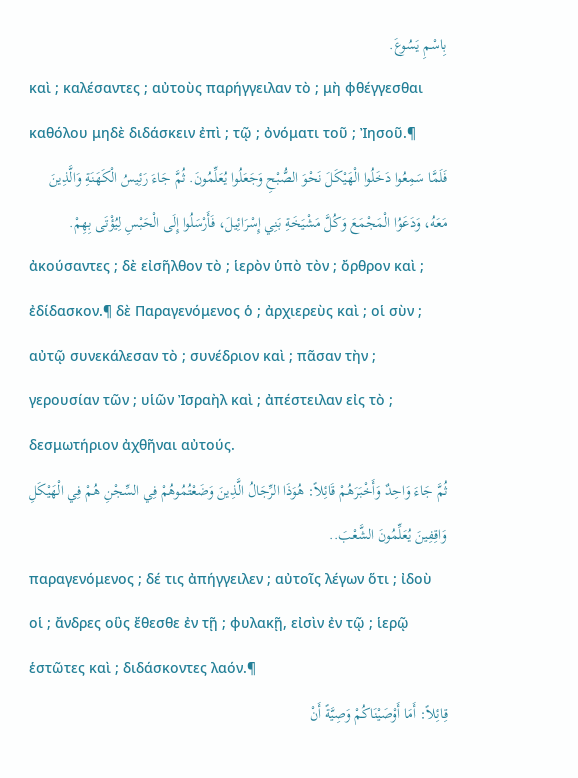بِاسْمِ يَسُوعَ.
καὶ ; καλέσαντες ; αὐτοὺς παρήγγειλαν τὸ ; μὴ φθέγγεσθαι καθόλου μηδὲ διδάσκειν ἐπὶ ; τῷ ; ὀνόματι τοῦ ; Ἰησοῦ.¶
فَلَمَّا سَمِعُوا دَخَلُوا الْهَيْكَلَ نَحْوَ الصُّبْحِ وَجَعَلُوا يُعَلِّمُونَ. ثُمَّ جَاءَ رَئِيسُ الْكَهَنَةِ وَالَّذِينَ مَعَهُ، وَدَعَوُا الْمَجْمَعَ وَكُلَّ مَشْيَخَةِ بَنِي إِسْرَائِيلَ، فَأَرْسَلُوا إِلَى الْحَبْسِ لِيُؤْتَى بِهِمْ.
ἀκούσαντες ; δὲ εἰσῆλθον τὸ ; ἱερὸν ὑπὸ τὸν ; ὄρθρον καὶ ; ἐδίδασκον.¶ δὲ Παραγενόμενος ὁ ; ἀρχιερεὺς καὶ ; οἱ σὺν ; αὐτῷ συνεκάλεσαν τὸ ; συνέδριον καὶ ; πᾶσαν τὴν ; γερουσίαν τῶν ; υἱῶν Ἰσραὴλ καὶ ; ἀπέστειλαν εἰς τὸ ; δεσμωτήριον ἀχθῆναι αὐτούς.
ثُمَّ جَاءَ وَاحِدٌ وَأَخْبَرَهُمْ قَائِلاً: هُوَذَا الرِّجَالُ الَّذِينَ وَضَعْتُمُوهُمْ فِي السِّجْنِ هُمْ فِي الْهَيْكَلِ وَاقِفِينَ يُعَلِّمُونَ الشَّعْبَ..
παραγενόμενος ; δέ τις ἀπήγγειλεν ; αὐτοῖς λέγων ὅτι ; ἰδοὺ οἱ ; ἄνδρες οὓς ἔθεσθε ἐν τῇ ; φυλακῇ, εἰσὶν ἐν τῷ ; ἱερῷ ἑστῶτες καὶ ; διδάσκοντες λαόν.¶
قِائِلاً: أَمَا أَوْصَيْنَاكُمْ وَصِيَّةً أَنْ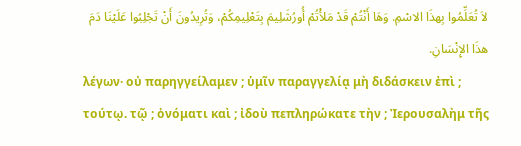لاَ تُعَلِّمُوا بِهذَا الاسْمِ. وَهَا أَنْتُمْ قَدْ مَلأْتُمْ أُورُشَلِيمَ بِتَعْلِيمِكُمْ، وَتُرِيدُونَ أَنْ تَجْلِبُوا عَلَيْنَا دَمَ هذَا الإِنْسَانِ.
λέγων· οὐ παρηγγείλαμεν ; ὑμῖν παραγγελίᾳ μὴ διδάσκειν ἐπὶ ; τούτῳ. τῷ ; ὀνόματι καὶ ; ἰδοὺ πεπληρώκατε τὴν ; Ἰερουσαλὴμ τῆς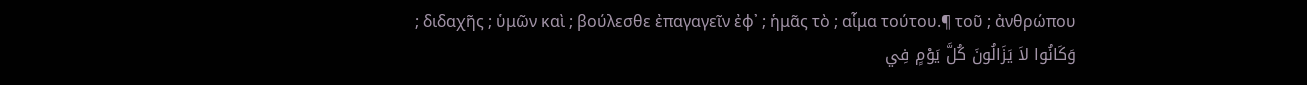; διδαχῆς ; ὑμῶν καὶ ; βούλεσθε ἐπαγαγεῖν ἐφ᾽ ; ἡμᾶς τὸ ; αἷμα τούτου.¶ τοῦ ; ἀνθρώπου
وَكَانُوا لاَ يَزَالُونَ كُلَّ يَوْمٍ فِي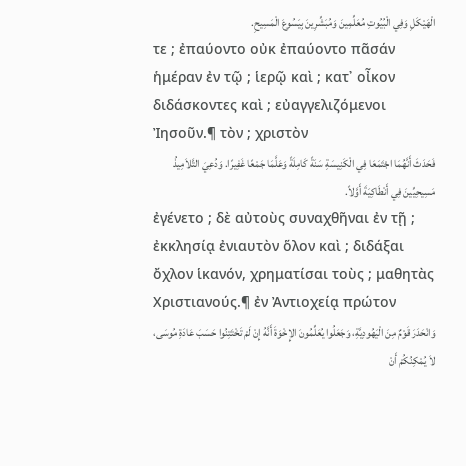الْهَيْكَلِ وَفِي الْبُيُوتِ مُعَلِّمِينَ وَمُبَشِّرِينَ بِيَسُوعَ الْمَسِيحِ.
τε ; ἐπαύοντο οὐκ ἐπαύοντο πᾶσάν ἡμέραν ἐν τῷ ; ἱερῷ καὶ ; κατ᾽ οἶκον διδάσκοντες καὶ ; εὐαγγελιζόμενοι Ἰησοῦν.¶ τὸν ; χριστὸν
فَحَدَثَ أَنَّهُمَا اجْتَمَعَا فِي الْكَنِيسَةِ سَنَةً كَامِلَةً وَعَلَّمَا جَمْعًا غَفِيرًا. وَدُعِيَ التَّلاَمِيذُ مَسِيحِيِّينَ فِي أَنْطَاكِيَةَ أَوَّلاً.
ἐγένετο ; δὲ αὐτοὺς συναχθῆναι ἐν τῇ ; ἐκκλησίᾳ ἐνιαυτὸν ὅλον καὶ ; διδάξαι ὄχλον ἱκανόν, χρηματίσαι τοὺς ; μαθητὰς Χριστιανούς.¶ ἐν Ἀντιοχείᾳ πρώτον
وَانْحَدَرَ قَوْمٌ مِنَ الْيَهُودِيَّةِ، وَجَعَلُوا يُعَلِّمُونَ الإِخْوَةَ أَنَّهُ إِنْ لَمْ تَخْتَتِنُوا حَسَبَ عَادَةِ مُوسَى، لاَ يُمْكِنُكُمْ أَنْ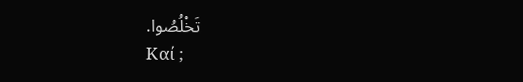تَخْلُصُوا.
Καί ;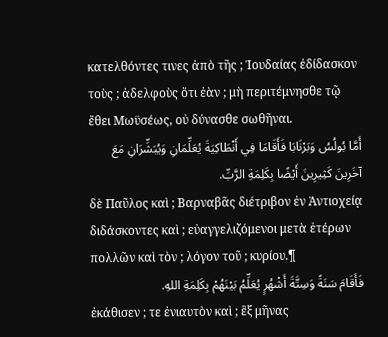κατελθόντες τινες ἀπὸ τῆς ; Ἰουδαίας ἐδίδασκον τοὺς ; ἀδελφοὺς ὅτι ἐὰν ; μὴ περιτέμνησθε τῷ ἔθει Μωϋσέως, οὐ δύνασθε σωθῆναι.
أَمَّا بُولُسُ وَبَرْنَابَا فَأَقَامَا فِي أَنْطَاكِيَةَ يُعَلِّمَانِ وَيُبَشِّرَانِ مَعَ آخَرِينَ كَثِيرِينَ أَيْضًا بِكَلِمَةِ الرَّبِّ.
δὲ Παῦλος καὶ ; Βαρναβᾶς διέτριβον ἐν Ἀντιοχείᾳ διδάσκοντες καὶ ; εὐαγγελιζόμενοι μετὰ ἑτέρων πολλῶν καὶ τὸν ; λόγον τοῦ ; κυρίου.¶
فَأَقَامَ سَنَةً وَسِتَّةَ أَشْهُرٍ يُعَلِّمُ بَيْنَهُمْ بِكَلِمَةِ اللهِ.
ἐκάθισεν ; τε ἐνιαυτὸν καὶ ; ἓξ μῆνας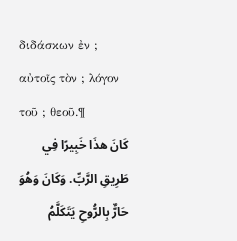διδάσκων ἐν ; αὐτοῖς τὸν ; λόγον τοῦ ; θεοῦ.¶
كَانَ هذَا خَبِيرًا فِي طَرِيقِ الرَّبِّ. وَكَانَ وَهُوَ حَارٌّ بِالرُّوحِ يَتَكَلَّمُ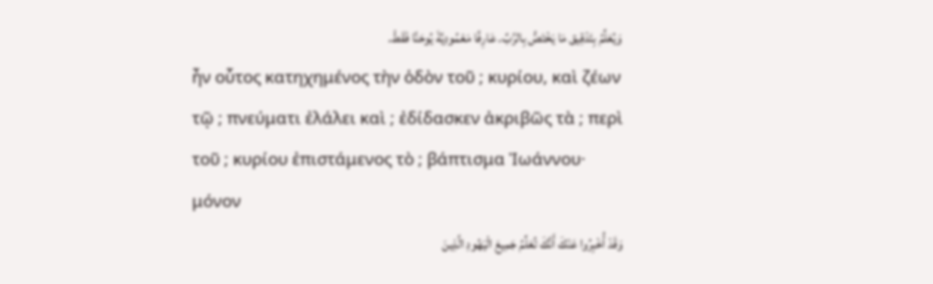وَيُعَلِّمُ بِتَدْقِيق مَا يَخْتَصُّ بِالرَّبِّ. عَارِفًا مَعْمُودِيَّةَ يُوحَنَّا فَقَطْ.
ἦν οὗτος κατηχημένος τὴν ὁδὸν τοῦ ; κυρίου, καὶ ζέων τῷ ; πνεύματι ἐλάλει καὶ ; ἐδίδασκεν ἀκριβῶς τὰ ; περὶ τοῦ ; κυρίου ἐπιστάμενος τὸ ; βάπτισμα Ἰωάννου· μόνον
وَقَدْ أُخْبِرُوا عَنْكَ أَنَّكَ تُعَلِّمُ جَمِيعَ الْيَهُودِ الَّذِينَ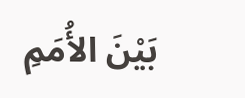بَيْنَ الأُمَمِ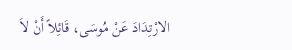الارْتِدَادَ عَنْ مُوسَى، قَائِلاً أَنْ لاَ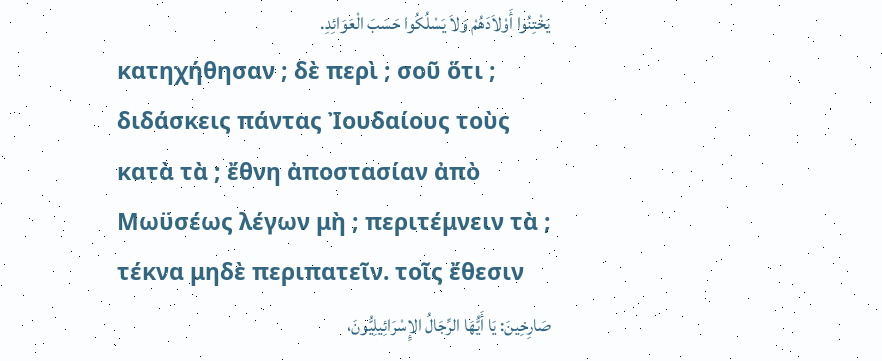يَخْتِنُوا أَوْلاَدَهُمْ وَلاَ يَسْلُكُوا حَسَبَ الْعَوَائِدِ.
κατηχήθησαν ; δὲ περὶ ; σοῦ ὅτι ; διδάσκεις πάντας Ἰουδαίους τοὺς κατὰ τὰ ; ἔθνη ἀποστασίαν ἀπὸ Μωϋσέως λέγων μὴ ; περιτέμνειν τὰ ; τέκνα μηδὲ περιπατεῖν. τοῖς ἔθεσιν
صَارِخِينَ: يَا أَيُّهَا الرِّجَالُ الإِسْرَائِيلِيُّونَ،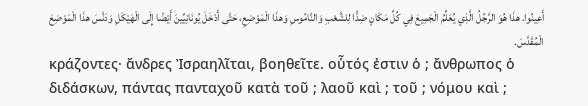أَعِينُوا. هذَا هُوَ الرَّجُلُ الَّذِي يُعَلِّمُ الْجَمِيعَ فِي كُلِّ مَكَانٍ ضِدًّا لِلشَّعْبِ وَالنَّامُوسِ وَهذَا الْمَوْضِعِ، حَتَّى أَدْخَلَ يُونَانِيِّينَ أَيْضًا إِلَى الْهَيْكَلِ وَدَنَّسَ هذَا الْمَوْضِعَ الْمُقَدَّسَ.
κράζοντες· ἄνδρες Ἰσραηλῖται, βοηθεῖτε. οὗτός ἐστιν ὁ ; ἄνθρωπος ὁ διδάσκων, πάντας πανταχοῦ κατὰ τοῦ ; λαοῦ καὶ ; τοῦ ; νόμου καὶ ;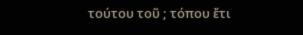τούτου τοῦ ; τόπου ἔτι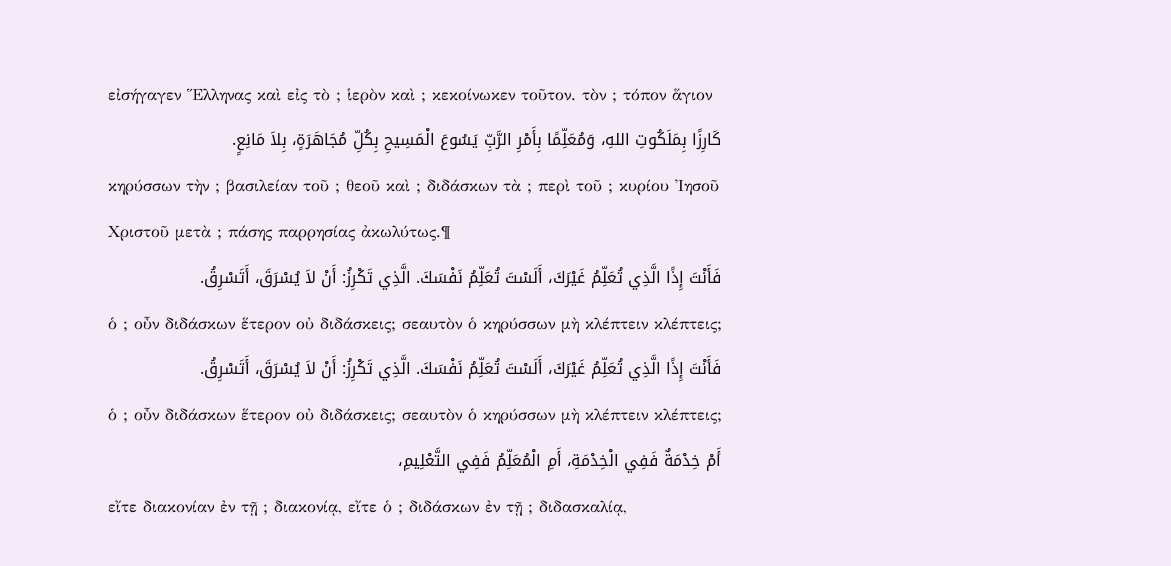εἰσήγαγεν Ἕλληνας καὶ εἰς τὸ ; ἱερὸν καὶ ; κεκοίνωκεν τοῦτον. τὸν ; τόπον ἅγιον
كَارِزًا بِمَلَكُوتِ اللهِ، وَمُعَلِّمًا بِأَمْرِ الرَّبِّ يَسُوعَ الْمَسِيحِ بِكُلِّ مُجَاهَرَةٍ، بِلاَ مَانِعٍ.
κηρύσσων τὴν ; βασιλείαν τοῦ ; θεοῦ καὶ ; διδάσκων τὰ ; περὶ τοῦ ; κυρίου Ἰησοῦ Χριστοῦ μετὰ ; πάσης παρρησίας ἀκωλύτως.¶
فَأَنْتَ إِذًا الَّذِي تُعَلِّمُ غَيْرَكَ، أَلَسْتَ تُعَلِّمُ نَفْسَكَ. الَّذِي تَكْرِزُ: أَنْ لاَ يُسْرَقَ، أَتَسْرِقُ.
ὁ ; οὖν διδάσκων ἕτερον οὐ διδάσκεις; σεαυτὸν ὁ κηρύσσων μὴ κλέπτειν κλέπτεις;
فَأَنْتَ إِذًا الَّذِي تُعَلِّمُ غَيْرَكَ، أَلَسْتَ تُعَلِّمُ نَفْسَكَ. الَّذِي تَكْرِزُ: أَنْ لاَ يُسْرَقَ، أَتَسْرِقُ.
ὁ ; οὖν διδάσκων ἕτερον οὐ διδάσκεις; σεαυτὸν ὁ κηρύσσων μὴ κλέπτειν κλέπτεις;
أَمْ خِدْمَةٌ فَفِي الْخِدْمَةِ، أَمِ الْمُعَلِّمُ فَفِي التَّعْلِيمِ،
εἴτε διακονίαν ἐν τῇ ; διακονίᾳ, εἴτε ὁ ; διδάσκων ἐν τῇ ; διδασκαλίᾳ,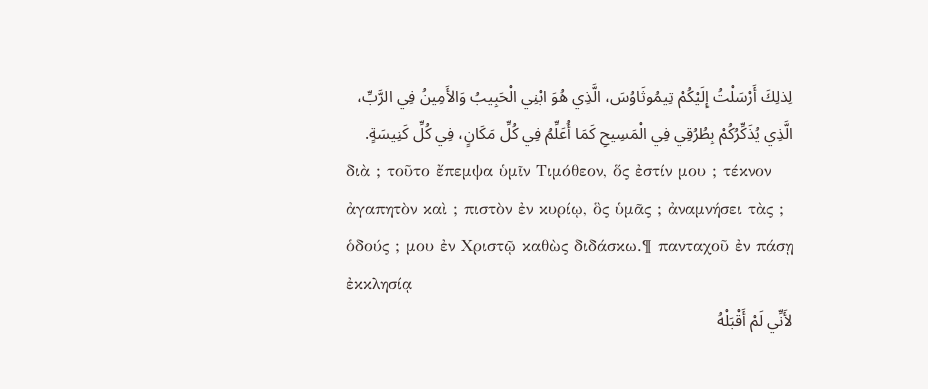لِذلِكَ أَرْسَلْتُ إِلَيْكُمْ تِيمُوثَاوُسَ، الَّذِي هُوَ ابْنِي الْحَبِيبُ وَالأَمِينُ فِي الرَّبِّ، الَّذِي يُذَكِّرُكُمْ بِطُرُقِي فِي الْمَسِيحِ كَمَا أُعَلِّمُ فِي كُلِّ مَكَانٍ، فِي كُلِّ كَنِيسَةٍ.
διὰ ; τοῦτο ἔπεμψα ὑμῖν Τιμόθεον, ὅς ἐστίν μου ; τέκνον ἀγαπητὸν καὶ ; πιστὸν ἐν κυρίῳ, ὃς ὑμᾶς ; ἀναμνήσει τὰς ; ὁδούς ; μου ἐν Χριστῷ καθὼς διδάσκω.¶ πανταχοῦ ἐν πάσῃ ἐκκλησίᾳ
لأَنِّي لَمْ أَقْبَلْهُ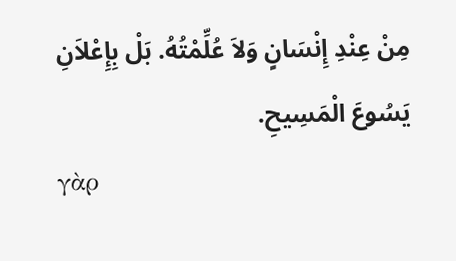مِنْ عِنْدِ إِنْسَانٍ وَلاَ عُلِّمْتُهُ. بَلْ بِإِعْلاَنِ يَسُوعَ الْمَسِيحِ.
γὰρ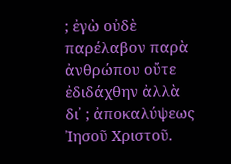; ἐγὼ οὐδὲ παρέλαβον παρὰ ἀνθρώπου οὔτε ἐδιδάχθην ἀλλὰ δι᾽ ; ἀποκαλύψεως Ἰησοῦ Χριστοῦ.